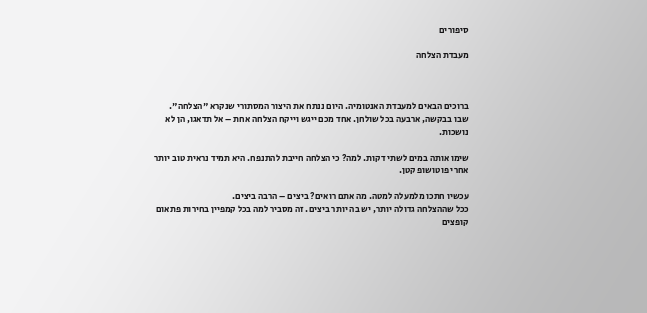סיפורים

מעבדת הצלחה



ברוכים הבאים למעבדת האנטומיה. היום ננתח את היצור המסתורי שנקרא "הצלחה".
שבו בבקשה, ארבעה בכל שולחן. אחד מכם ייגש וייקח הצלחה אחת – אל תדאגו, הן לא נושכות.

שימו אותה במים לשתי דקות. למה? כי הצלחה חייבת להתנפח. היא תמיד נראית טוב יותר אחרי פוטושופ קטן.

עכשיו חתכו מלמעלה למטה. מה אתם רואים? ביצים – הרבה ביצים.
ככל שההצלחה גדולה יותר, יש בה יותר ביצים. זה מסביר למה בכל קמפיין בחירות פתאום קופצים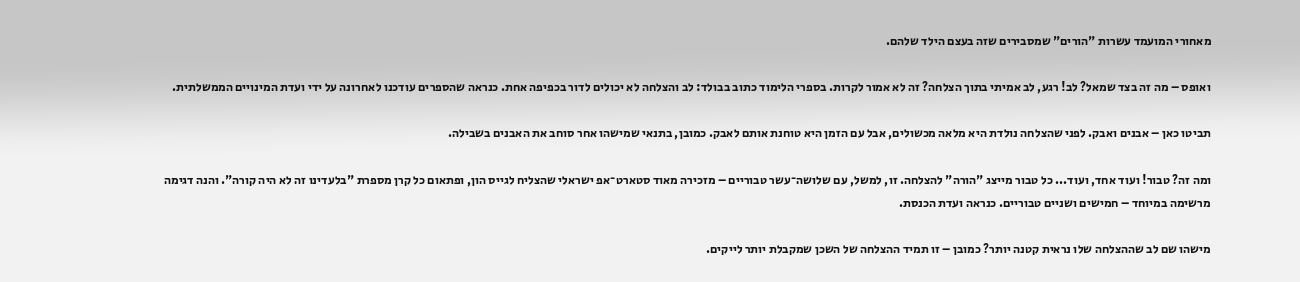מאחורי המועמד עשרות "הורים" שמסבירים שזה בעצם הילד שלהם.

ואופס – מה זה בצד שמאל? לב! רגע, לב אמיתי בתוך הצלחה? זה לא אמור לקרות. בספרי הלימוד כתוב בבולד: לב והצלחה לא יכולים לדור בכפיפה אחת. כנראה שהספרים עודכנו לאחרונה על ידי ועדת המינויים הממשלתית.

תביטו כאן – אבנים ואבק. לפני שהצלחה נולדת היא מלאה מכשולים, אבל עם הזמן היא טוחנת אותם לאבק. כמובן, בתנאי שמישהו אחר סוחב את האבנים בשבילה.

ומה זה? טבור! ועוד אחד, ועוד... כל טבור מייצג "הורה" להצלחה. זו, למשל, עם שלושה־עשר טבוריים – מזכירה מאוד סטארט־אפ ישראלי שהצליח לגייס הון, ופתאום כל קרן מספרת "בלעדינו זה לא היה קורה". והנה דגימה מרשימה במיוחד – חמישים ושניים טבוריים. כנראה ועדת הכנסת.

מישהו שם לב שההצלחה שלו נראית קטנה יותר? כמובן – זו תמיד ההצלחה של השכן שמקבלת יותר לייקים.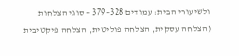ולשיעורי הבית: עמודים 328–379 – סוגי הצלחות (הצלחה עסקית, הצלחה פוליטית, הצלחה פיקטיבית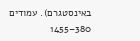באינסטגרם). עמודים 380–1455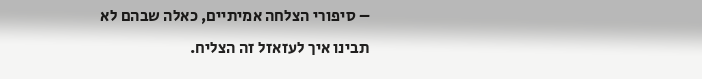– סיפורי הצלחה אמיתיים, כאלה שבהם לא תבינו איך לעזאזל זה הצליח.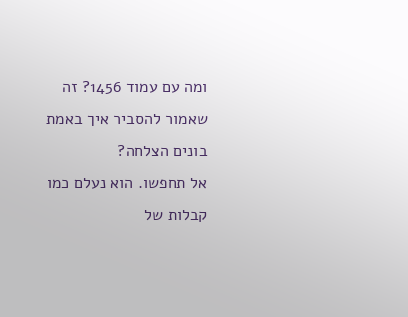ומה עם עמוד 1456? זה שאמור להסביר איך באמת בונים הצלחה?
אל תחפשו. הוא נעלם כמו קבלות של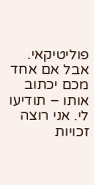פוליטיקאי.
אבל אם אחד מכם יכתוב אותו – תודיעו לי. אני רוצה זכויות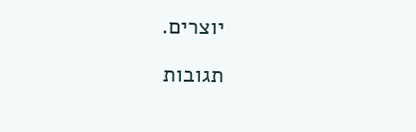יוצרים.

תגובות